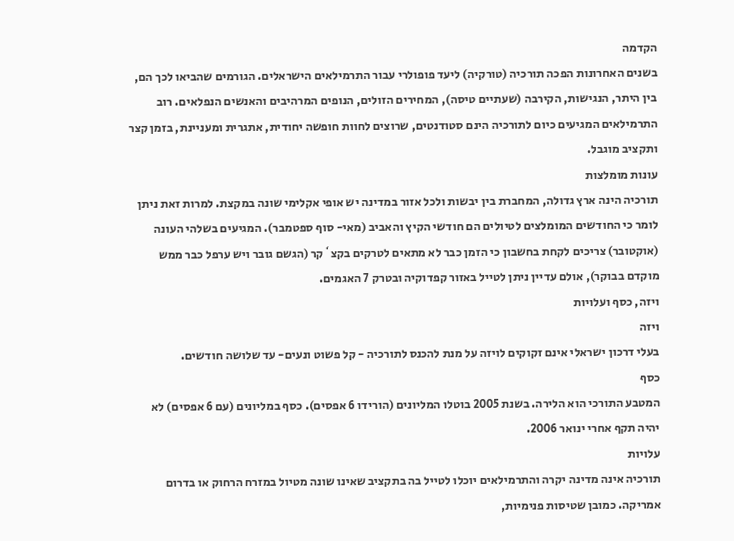הקדמה
בשנים האחרונות הפכה תורכיה (טורקיה) ליעד פופולרי עבור התרמילאים הישראלים. הגורמים שהביאו לכך הם, בין היתר, הנגישות, הקירבה (שעתיים טיסה), המחירים הזולים, הנופים המרהיבים והאנשים הנפלאים. רוב התרמילאים המגיעים כיום לתורכיה הינם סטודנטים, שרוצים לחוות חופשה יחודית, אתגרית ומעניינת, בזמן קצר ותקציב מוגבל.
עונות מומלצות
תורכיה הינה ארץ גדולה, המחברת בין יבשות ולכל אזור במדינה יש אופי אקלימי שונה במקצת. למרות זאת ניתן לומר כי החודשים המומלצים לטיולים הם חודשי הקיץ והאביב (מאי- סוף ספטמבר). המגיעים בשלהי העונה (אוקטובר) צריכים לקחת בחשבון כי הזמן כבר לא מתאים לטרקים בקצ`קר (הגשם גובר ויש ערפל כבר ממש מוקדם בבוקר), אולם עדיין ניתן לטייל באזור קפדוקיה ובטרק 7 האגמים.
ויזה, כסף ועלויות
ויזה
בעלי דרכון ישראלי אינם זקוקים לויזה על מנת להכנס לתורכיה - קל פשוט ונעים- עד שלושה חודשים.
כסף
המטבע התורכי הוא הלירה. בשנת 2005 בוטלו המליונים (הורידו 6 אפסים). כסף במליונים (עם 6 אפסים) לא יהיה תקף אחרי ינואר 2006.
עלויות
תורכיה אינה מדינה יקרה והתרמילאים יוכלו לטייל בה בתקציב שאינו שונה מטיול במזרח הרחוק או בדרום אמריקה. כמובן שטיסות פנימיות,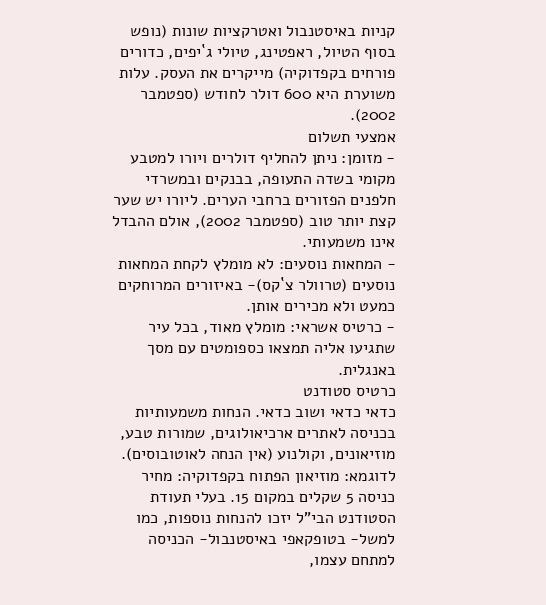קניות באיסטנבול ואטרקציות שונות (נופש בסוף הטיול, ראפטינג, טיולי ג`יפים, כדורים פורחים בקפדוקיה) מייקרים את העסק. עלות משוערת היא 600 דולר לחודש (ספטמבר 2002).
אמצעי תשלום
- מזומן: ניתן להחליף דולרים ויורו למטבע מקומי בשדה התעופה, בבנקים ובמשרדי חלפנים הפזורים ברחבי הערים. ליורו יש שער קצת יותר טוב (ספטמבר 2002), אולם ההבדל אינו משמעותי.
- המחאות נוסעים: לא מומלץ לקחת המחאות נוסעים (טרוולר צ`קס)- באיזורים המרוחקים כמעט ולא מכירים אותן.
- כרטיס אשראי: מומלץ מאוד, בכל עיר שתגיעו אליה תמצאו כספומטים עם מסך באנגלית.
כרטיס סטודנט
כדאי כדאי ושוב כדאי. הנחות משמעותיות בכניסה לאתרים ארכיאולוגים, שמורות טבע, מוזיאונים, וקולנוע (אין הנחה לאוטובוסים). לדוגמא: מוזיאון הפתוח בקפדוקיה: מחיר כניסה 5 שקלים במקום 15. בעלי תעודת הסטודנט הבי"ל יזכו להנחות נוספות, כמו למשל- בטופקאפי באיסטנבול- הכניסה למתחם עצמו,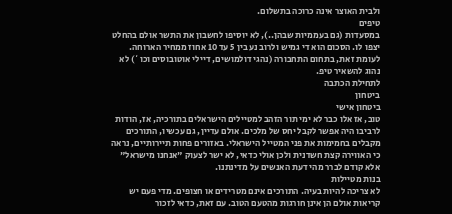ולבית האוצר אינה כרוכה בתשלום.
טיפים
במסעדות (גם בעממיות שבהן..), לא יוסיפו לחשבון את התשר אולם בהחלט יצפו לו. הסכום הוא די גמיש ולרוב נע בין 5 עד 10 אחוז ממחיר הארוחה. לעומת זאת, בתחום התחבורה (נהגי דולמושים, דיילי אוטובוסים וכו`) לא נהוג להשאיר טיפ.
לתחילת הכתבה
ביטחון
ביטחון אישי
טוב, אז אלו כבר לא ימי תור הזהב למטיילים הישראלים בתורכיה, אז, הודות לרביבו היה אפשר לקבל יחס של מלכים. אולם עדיין, גם עכשיו, התורכים מקבלים בחמימות את פני המטייל הישראלי. באזורים פחות תיירותיים, נראה כי האווירה קצת חשדנית ולכן אולי כדאי, לא ישר לצעוק "אנחנו מישראל" אלא קודם לברר מהי דעת האנשים על מדינתנו.
בנות מטיילות
לא צריכה להיות בעיה. התורכים אינם מטרידים או חצופים. מדי פעם יש קריאות אולם הן אינן חורגות מהטעם הטוב. עם זאת, כדאי לזכור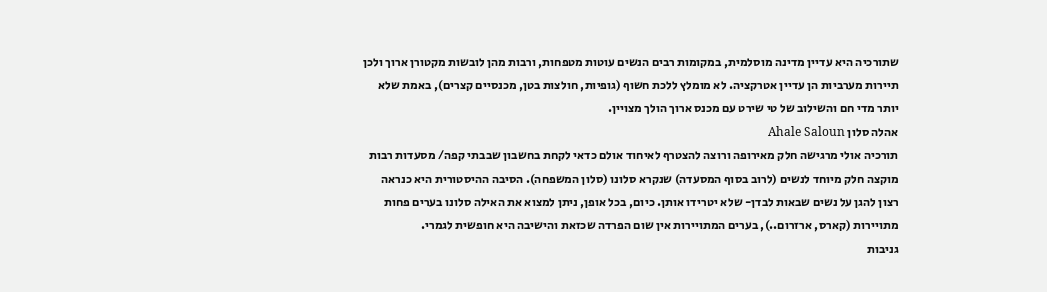שתורכיה היא עדיין מדינה מוסלמית, במקומות רבים הנשים עוטות מטפחות, ורבות מהן לובשות מקטורן ארוך ולכן תיירות מערביות הן עדיין אטרקציה. לא מומלץ ללכת חשוף (גופיות, חולצות בטן, מכנסיים קצרים), באמת שלא יותר מדי חם והשילוב של טי שירט עם מכנס ארוך הולך מצויין.
אהלה סלון Ahale Saloun
תורכיה אולי מרגישה חלק מאירופה ורוצה להצטרף לאיחוד אולם כדאי לקחת בחשבון שבבתי קפה/ מסעדות רבות מוקצה חלק מיוחד לנשים (לרוב בסוף המסעדה) שנקרא סלונו (סלון המשפחה). הסיבה ההיסטורית היא כנראה רצון להגן על נשים שבאות לבדן- שלא יטרידו אותן. כיום, בכל אופן, ניתן למצוא את האילה סלונו בערים פחות מתויירות (קארס, ארזרום..), בערים המתויירות אין שום הפרדה שכזאת והישיבה היא חופשית לגמרי.
גניבות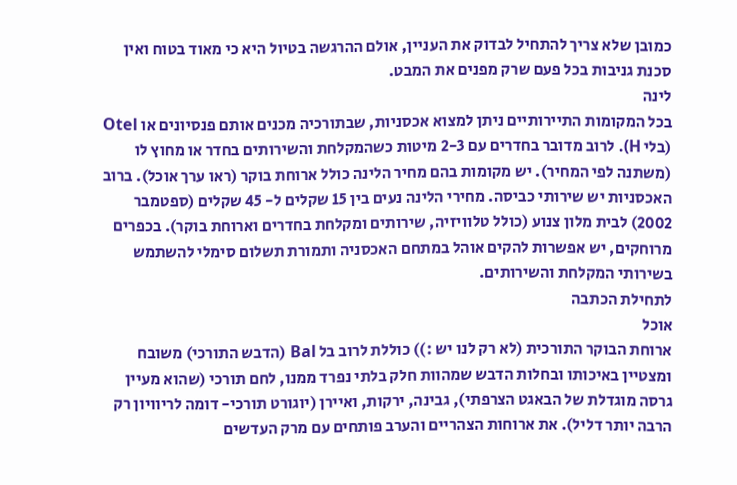כמובן שלא צריך להתחיל לבדוק את העניין, אולם ההרגשה בטיול היא כי מאוד בטוח ואין סכנת גניבות בכל פעם שרק מפנים את המבט.
לינה
בכל המקומות התיירותיים ניתן למצוא אכסניות, שבתורכיה מכנים אותם פנסיונים או Otel (בלי H). לרוב מדובר בחדרים עם 2-3 מיטות כשהמקלחת והשירותים בחדר או מחוץ לו (משתנה לפי המחיר). יש מקומות בהם מחיר הלינה כולל ארוחת בוקר (ראו ערך אוכל). ברוב האכסניות יש שירותי כביסה. מחירי הלינה נעים בין 15 שקלים ל- 45 שקלים (ספטמבר 2002) לבית מלון צנוע (כולל טלוויזיה, שירותים ומקלחת בחדרים וארוחת בוקר). בכפרים מרוחקים, יש אפשרות להקים אוהל במתחם האכסניה ותמורת תשלום סימלי להשתמש בשירותי המקלחת והשירותים.
לתחילת הכתבה
אוכל
ארוחת הבוקר התורכית (לא רק לנו יש :)) כוללת לרוב בל Bal (הדבש התורכי) משובח ומצטיין באיכותו ובחלות הדבש שמהוות חלק בלתי נפרד ממנו, לחם תורכי (שהוא מעיין גרסה מוגדלת של הבאגט הצרפתי), גבינה, ירקות, ואיירן (יוגורט תורכי- דומה לריוויון רק הרבה יותר דליל). את ארוחות הצהריים והערב פותחים עם מרק העדשים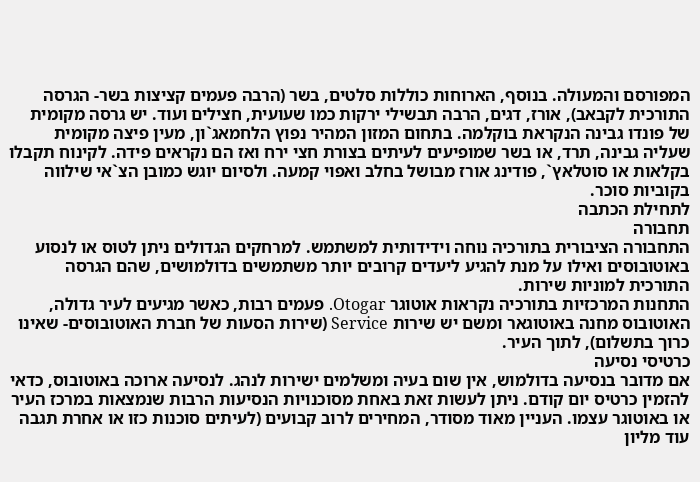המפורסם והמעולה. בנוסף, הארוחות כוללות סלטים, בשר (הרבה פעמים קציצות בשר- הגרסה התורכית לקבאב), אורז, דגים, הרבה תבשילי ירקות כמו שעועית, חצילים ועוד. יש גרסה מקומית של פונדו גבינה הנקראת בוקלמה. בתחום המזון המהיר נפוץ הלחמאג`ון, מעין פיצה מקומית שעליה גבינה, תרד, או בשר שמופיעים לעיתים בצורת חצי ירח ואז הם נקראים פידה. לקינוח תקבלו בקלאות או סוטלאץ`, פודינג אורז מבושל בחלב ואפוי קמעה. ולסיום יוגש כמובן הצ`אי שילווה בקוביות סוכר.
לתחילת הכתבה
תחבורה
התחבורה הציבורית בתורכיה נוחה וידידותית למשתמש. למרחקים הגדולים ניתן לטוס או לנסוע באוטובוסים ואילו על מנת להגיע ליעדים קרובים יותר משתמשים בדולמושים, שהם הגרסה התורכית למוניות שירות.
התחנות המרכזיות בתורכיה נקראות אוטוגר Otogar. פעמים רבות, כאשר מגיעים לעיר גדולה, האוטובוס מחנה באוטוגאר ומשם יש שירות Service (שירות הסעות של חברת האוטובוסים- שאינו כרוך בתשלום), לתוך העיר.
כרטיסי נסיעה
אם מדובר בנסיעה בדולמוש, אין שום בעיה ומשלמים ישירות לנהג. לנסיעה ארוכה באוטובוס, כדאי להזמין כרטיס יום קודם. ניתן לעשות זאת באחת מסוכנויות הנסיעות הרבות שנמצאות במרכז העיר או באוטוגר עצמו. העניין מאוד מסודר, המחירים לרוב קבועים (לעיתים סוכנות כזו או אחרת תגבה עוד מליון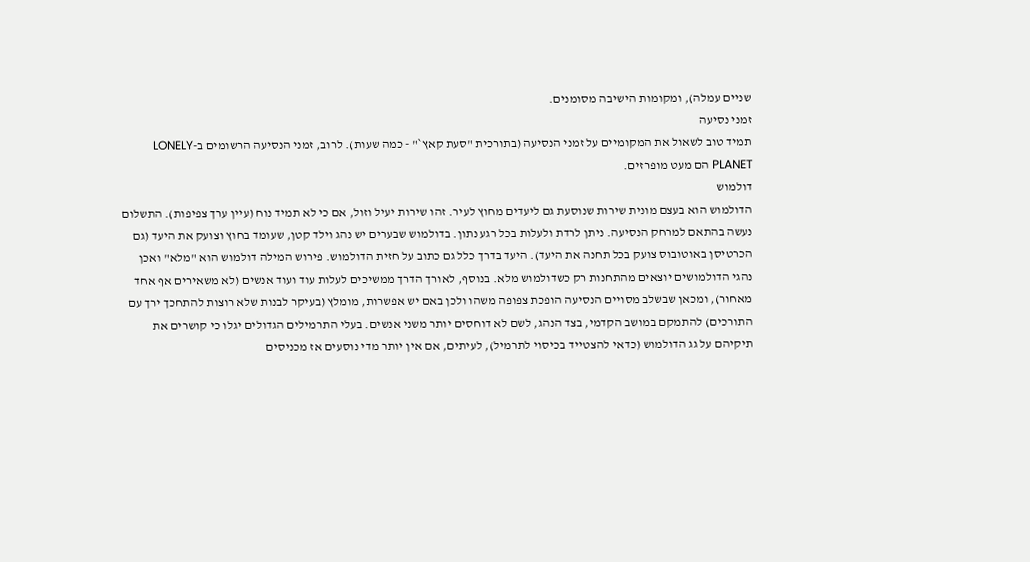שניים עמלה), ומקומות הישיבה מסומנים.
זמני נסיעה
תמיד טוב לשאול את המקומיים על זמני הנסיעה (בתורכית "סעת קאץ`" - כמה שעות). לרוב, זמני הנסיעה הרשומים ב-LONELY PLANET הם מעט מופרזים.
דולמוש
הדולמוש הוא בעצם מונית שירות שנוסעת גם ליעדים מחוץ לעיר. זהו שירות יעיל וזול, אם כי לא תמיד נוח (עיין ערך צפיפות). התשלום נעשה בהתאם למרחק הנסיעה. ניתן לרדת ולעלות בכל רגע נתון. בדולמוש שבערים יש נהג וילד קטן, שעומד בחוץ וצועק את היעד (גם הכרטיסן באוטובוס צועק בכל תחנה את היעד). היעד בדרך כלל גם כתוב על חזית הדולמוש. פירוש המילה דולמוש הוא "מלא" ואכן נהגי הדולמושים יוצאים מהתחנות רק כשדולמוש מלא. בנוסף, לאורך הדרך ממשיכים לעלות עוד ועוד אנשים (לא משאירים אף אחד מאחור), ומכאן שבשלב מסויים הנסיעה הופכת צפופה משהו ולכן באם יש אפשרות, מומלץ (בעיקר לבנות שלא רוצות להתחכך ירך עם התורכים) להתמקם במושב הקדמי, בצד הנהג, לשם לא דוחסים יותר משני אנשים. בעלי התרמילים הגדולים יגלו כי קושרים את תיקיהם על גג הדולמוש (כדאי להצטייד בכיסוי לתרמיל), לעיתים, אם אין יותר מדי נוסעים אז מכניסים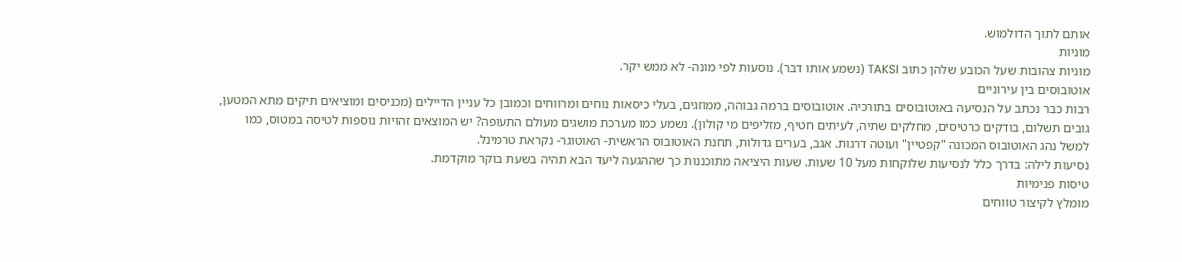אותם לתוך הדולמוש.
מוניות
מוניות צהובות שעל הכובע שלהן כתוב TAKSI (נשמע אותו דבר). נוסעות לפי מונה- לא ממש יקר.
אוטובוסים בין עירוניים
רבות כבר נכתב על הנסיעה באוטובוסים בתורכיה. אוטובוסים ברמה גבוהה, ממוזגים, בעלי כיסאות נוחים ומרווחים וכמובן כל עניין הדיילים (מכניסים ומוציאים תיקים מתא המטען, גובים תשלום, בודקים כרטיסים, מחלקים שתיה, לעיתים חטיף, מזליפים מי קולון). נשמע כמו מערכת מושגים מעולם התעופה? יש המוצאים זהויות נוספות לטיסה במטוס, כמו למשל נהג האוטובוס המכונה "קפטיין" ועוטה דרגות. אגב, בערים גדולות, תחנת האוטובוס הראשית- האוטוגר- נקראת טרמינל.
נסיעות לילה: בדרך כלל לנסיעות שלוקחות מעל 10 שעות. שעות היציאה מתוכננות כך שההגעה ליעד הבא תהיה בשעת בוקר מוקדמת.
טיסות פנימיות
מומלץ לקיצור טווחים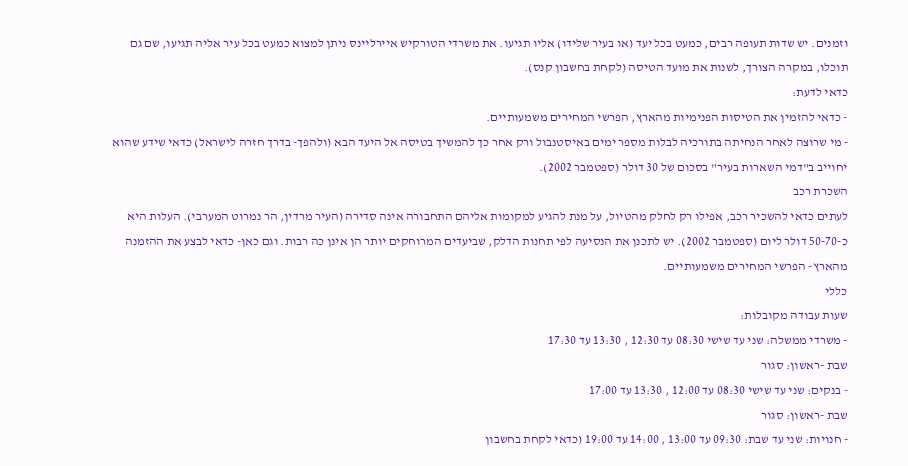וזמנים. יש שדות תעופה רבים, כמעט בכל יעד (או בעיר שלידו) אליו תגיעו. את משרדי הטורקיש איירליינס ניתן למצוא כמעט בכל עיר אליה תגיעו, שם גם תוכלו, במקרה הצורך, לשנות את מועד הטיסה (לקחת בחשבון קנס).
כדאי לדעת:
- כדאי להזמין את הטיסות הפנימיות מהארץ, הפרשי המחירים משמעותיים.
- מי שרוצה לאחר הנחיתה בתורכיה לבלות מספר ימים באיסטנבול ורק אחר כך להמשיך בטיסה אל היעד הבא (ולהפך- בדרך חזרה לישראל) כדאי שידע שהוא יחוייב ב"דמי השארות בעיר" בסכום של 30 דולר (ספטמבר 2002).
השכרת רכב
לעתים כדאי להשכיר רכב, אפילו רק לחלק מהטיול, על מנת להגיע למקומות אליהם התחבורה אינה סדירה (העיר מרדין, הר נמרוט המערבי). העלות היא כ-50-70 דולר ליום (ספטמבר 2002). יש לתכנן את הנסיעה לפי תחנות הדלק, שביעדים המרוחקים יותר הן אינן כה רבות. וגם כאן- כדאי לבצע את ההזמנה מהארץ- הפרשי המחירים משמעותיים.
כללי
שעות עבודה מקובלות:
- משרדי ממשלה: שני עד שישי 08:30 עד 12:30 , 13:30 עד 17:30
שבת -ראשון: סגור
- בנקים: שני עד שישי 08:30 עד 12:00 , 13:30 עד 17:00
שבת -ראשון: סגור
- חנויות: שני עד שבת: 09:30 עד 13:00 , 14:00 עד 19:00 (כדאי לקחת בחשבון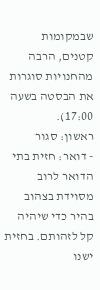שבמקומות קטנים, הרבה מהחנויות סוגרות את הבסטה בשעה 17:00).
ראשון: סגור
- דואר: חזית בתי הדואר לרוב מסוידת בצהוב בהיר כדי שיהיה קל לזהותם. בחזית ישנו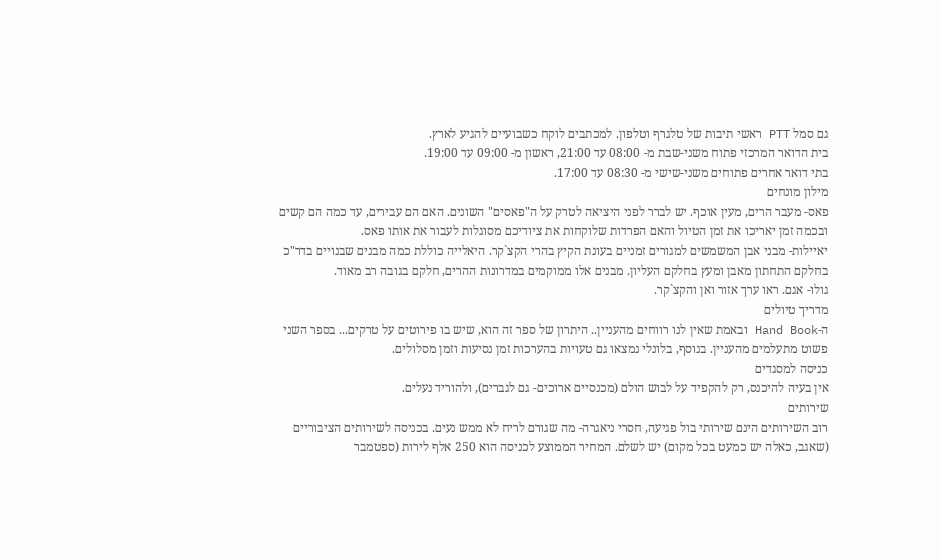גם סמל PTT ראשי תיבות של טלגרף וטלפון. למכתבים לוקח כשבועיים להגיע לארץ.
בית הדואר המרכזי פתוח משני-שבת מ- 08:00 עד 21:00, ראשון מ- 09:00 עד 19:00.
בתי דואר אחרים פתוחים משני-שישי מ- 08:30 עד 17:00.
מילון מונחים
פאס- מעבר הרים, מעין אוכף. יש לברר לפני היציאה לטרק על ה"פאסים" השונים. האם הם עבירים, עד כמה הם קשים ובכמה זמן יאריכו את זמן הטיול והאם הפרדות שלוקחות את ציודיכם מסוגלות לעבור את אותו פאס.
יאיילות- מבני אבן המשמשים למגורים זמניים בעונת הקיץ בהרי הקצ`קר. היאלייה כוללת כמה מבנים שבנויים בדר"כ בחלקם התחתון מאבן ומעץ בחלקם העליון. מבנים אלו ממוקמים במדרונות ההרים, חלקם בגובה רב מאוד.
גולו- אגם. ראו ערך אזור ואן והקצ`קר.
מדריך טיולים
ה-Hand Book ובאמת שאין לנו רווחים מהעניין.. היתרון של ספר זה הוא, שיש בו פירוטים על טרקים... בספר השני פשוט מתעלמים מהעניין. בנוסף, בלונלי נמצאו גם טעויות בהערכות זמן נסיעות וזמן מסלולים.
כניסה למסגדים
אין בעיה להיכנס, רק להקפיד על לבוש הולם (מכנסיים ארוכים- גם לגברים), ולהוריד נעלים.
שירותים
רוב השירותים הינם שירותי בול פגיעה, חסרי ניאגרה- מה שגורם לריח לא ממש נעים. בכניסה לשירותים הציבוריים (שאגב, כאלה יש כמעט בכל מקום) יש לשלם. המחיר הממוצע לכניסה הוא 250 אלף לירות (ספטמבר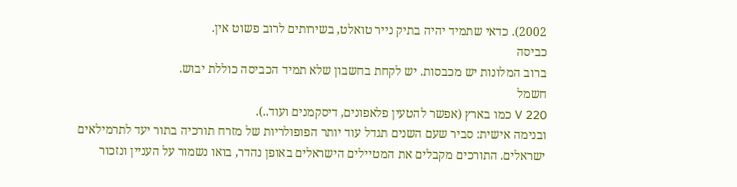2002). כדאי שתמיד יהיה בתיק נייר טואלט, בשירותים לרוב פשוט אין.
כביסה
ברוב המלונות יש מכבסות. יש לקחת בחשבון שלא תמיד הכביסה כוללת יבוש.
חשמל
220 V כמו בארץ (אפשר להטעין פלאפונים, דיסקמנים ועוד..).
ובנימה אישית: סביר שעם השנים תגדל עוד יותר הפופולריות של מזרח תורכיה בתור יעד לתרמילאים ישראלים. התורכים מקבלים את המטיילים הישראלים באופן נהדר, בואו נשמור על העניין ונזכור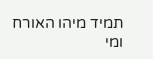תמיד מיהו האורח ומי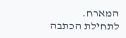המארח.
לתחילת הכתבה